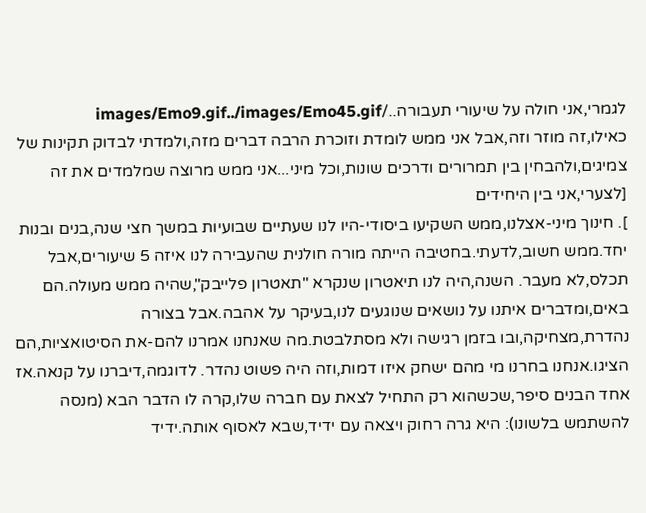לגמרי,אני חולה על שיעורי תעבורה../images/Emo9.gif../images/Emo45.gif
כאילו,זה מוזר וזה,אבל אני ממש לומדת וזוכרת הרבה דברים מזה,ולמדתי לבדוק תקינות של צמיגים,ולהבחין בין תמרורים ודרכים שונות,וכל מיני...אני ממש מרוצה שמלמדים את זה
[לצערי,אני בין היחידים
]. חינוך מיני-אצלנו,ממש השקיעו ביסודי-היו לנו שעתיים שבועיות במשך חצי שנה,בנים ובנות יחד.ממש חשוב,לדעתי.בחטיבה הייתה מורה חולנית שהעבירה לנו איזה 5 שיעורים,אבל תכלס,לא מעבר. השנה,היה לנו תיאטרון שנקרא "תאטרון פלייבק",שהיה ממש מעולה.הם באים,ומדברים איתנו על נושאים שנוגעים לנו,בעיקר על אהבה.אבל בצורה נהדרת,מצחיקה,ובו בזמן רגישה ולא מסתלבטת.מה שאנחנו אמרנו להם-את הסיטואציות,הם הציגו.אנחנו בחרנו מי מהם ישחק איזו דמות,וזה היה פשוט נהדר. לדוגמה,דיברנו על קנאה.אז אחד הבנים סיפר,שכשהוא רק התחיל לצאת עם חברה שלו,קרה לו הדבר הבא (מנסה להשתמש בלשונו): היא גרה רחוק ויצאה עם ידיד,שבא לאסוף אותה.ידיד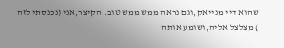שהוא דיי מנייאק,וגם נראה ממש ממש טוב. הקיצר,אני (נכנסתי לזה
) מצלצל אליה,ושומע אותה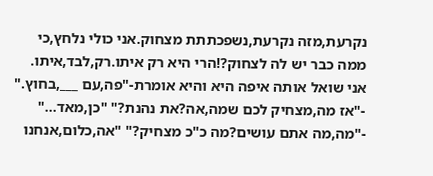נקרעת,מזה נקרעת,נשפכתתת מצחוק.אני כולי נלחץ,כי ממה כבר יש לה לצחוק?!הרי היא רק איתו.רק,לבד,איתו. אני שואל אותה איפה היא והיא אומרת-"פה,עם ___,בחוץ." -"אז מה,מצחיק לכם שמה,אה?את נהנת?" "כן,מאד..." -"מה,מה אתם עושים?מה כ"כ מצחיק?" "אה,כלום,אנחנו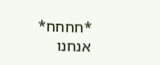*חחחח* אנחנו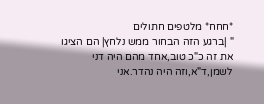*חחח* מלטפים חתולים
" |ברגע הזה הבחור ממש נלחץ| הם הציגו את זה כ"כ טוב,אחד מהם היה דני לשמן,ד"א,וזה היה נהדר.אני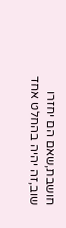חושבת,שאם הם יחזרו שוב,זה יהיה בהחלט אחד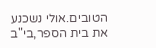הטובים.אולי נשכנע את בית הספר,בי"ב